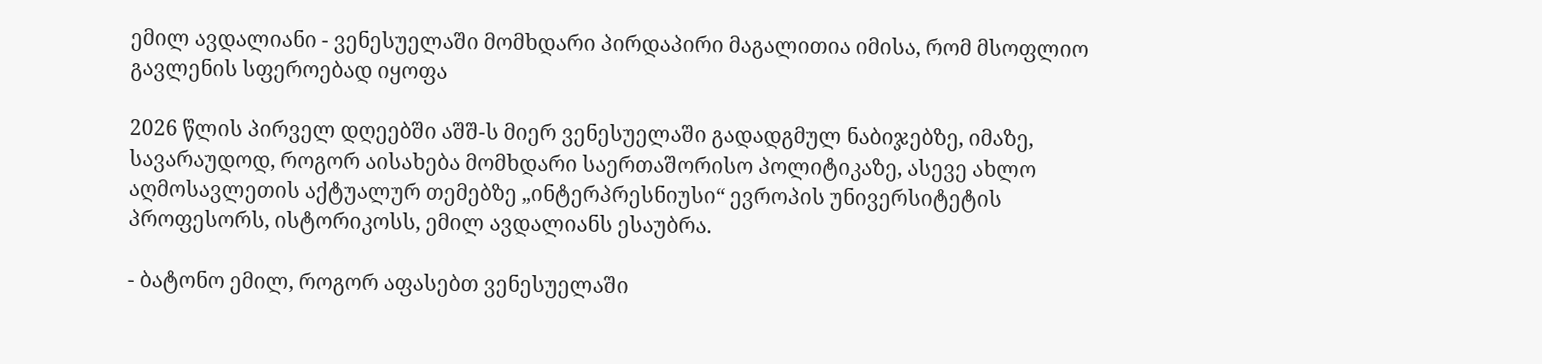ემილ ავდალიანი - ვენესუელაში მომხდარი პირდაპირი მაგალითია იმისა, რომ მსოფლიო გავლენის სფეროებად იყოფა

2026 წლის პირველ დღეებში აშშ-ს მიერ ვენესუელაში გადადგმულ ნაბიჯებზე, იმაზე, სავარაუდოდ, როგორ აისახება მომხდარი საერთაშორისო პოლიტიკაზე, ასევე ახლო აღმოსავლეთის აქტუალურ თემებზე „ინტერპრესნიუსი“ ევროპის უნივერსიტეტის პროფესორს, ისტორიკოსს, ემილ ავდალიანს ესაუბრა.

- ბატონო ემილ, როგორ აფასებთ ვენესუელაში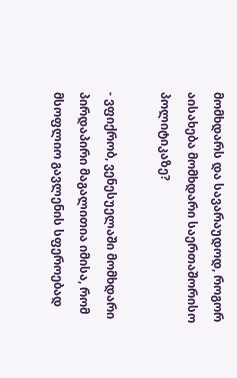მომხდარს და სავარაუდოდ, როგორ აისახება მომხდარი საერთაშორისო პოლიტიკაზე?

- ვფიქრობ, ვენესუელაში მომხდარი პირდაპირი მაგალითია იმისა, რომ მსოფლიო გავლენის სფეროებად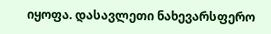იყოფა. დასავლეთი ნახევარსფერო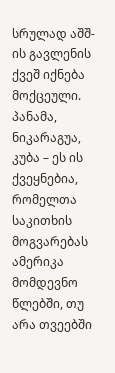სრულად აშშ-ის გავლენის ქვეშ იქნება მოქცეული. პანამა, ნიკარაგუა, კუბა – ეს ის ქვეყნებია, რომელთა საკითხის მოგვარებას ამერიკა მომდევნო წლებში, თუ არა თვეებში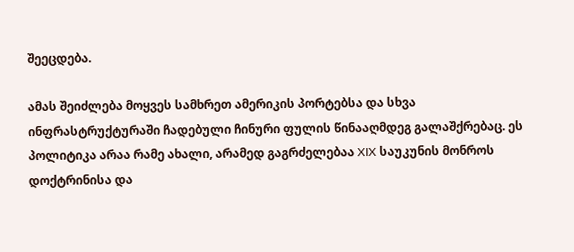შეეცდება.

ამას შეიძლება მოყვეს სამხრეთ ამერიკის პორტებსა და სხვა ინფრასტრუქტურაში ჩადებული ჩინური ფულის წინააღმდეგ გალაშქრებაც. ეს პოლიტიკა არაა რამე ახალი, არამედ გაგრძელებაა XIX საუკუნის მონროს დოქტრინისა და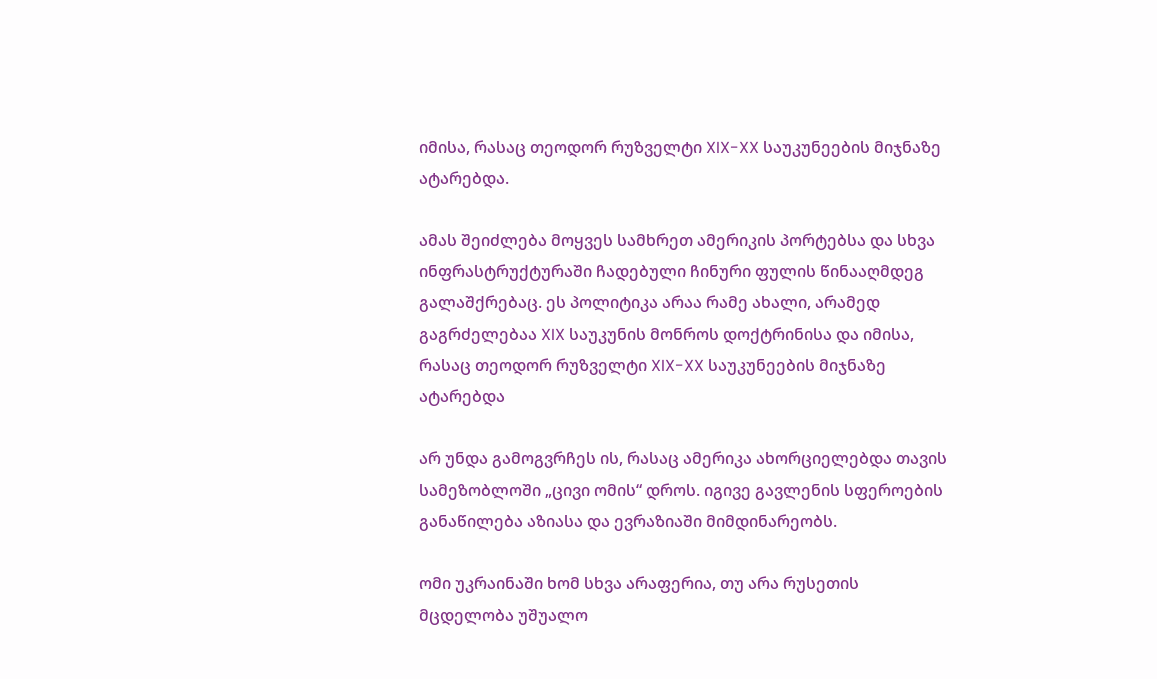იმისა, რასაც თეოდორ რუზველტი XIX-XX საუკუნეების მიჯნაზე ატარებდა.

ამას შეიძლება მოყვეს სამხრეთ ამერიკის პორტებსა და სხვა ინფრასტრუქტურაში ჩადებული ჩინური ფულის წინააღმდეგ გალაშქრებაც. ეს პოლიტიკა არაა რამე ახალი, არამედ გაგრძელებაა XIX საუკუნის მონროს დოქტრინისა და იმისა, რასაც თეოდორ რუზველტი XIX-XX საუკუნეების მიჯნაზე ატარებდა

არ უნდა გამოგვრჩეს ის, რასაც ამერიკა ახორციელებდა თავის სამეზობლოში „ცივი ომის“ დროს. იგივე გავლენის სფეროების განაწილება აზიასა და ევრაზიაში მიმდინარეობს.

ომი უკრაინაში ხომ სხვა არაფერია, თუ არა რუსეთის მცდელობა უშუალო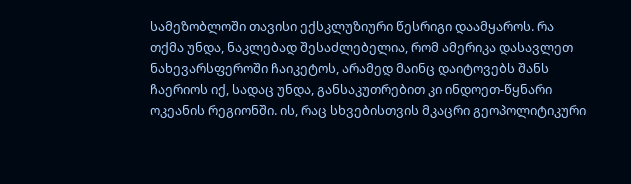სამეზობლოში თავისი ექსკლუზიური წესრიგი დაამყაროს. რა თქმა უნდა, ნაკლებად შესაძლებელია, რომ ამერიკა დასავლეთ ნახევარსფეროში ჩაიკეტოს, არამედ მაინც დაიტოვებს შანს ჩაერიოს იქ, სადაც უნდა, განსაკუთრებით კი ინდოეთ-წყნარი ოკეანის რეგიონში. ის, რაც სხვებისთვის მკაცრი გეოპოლიტიკური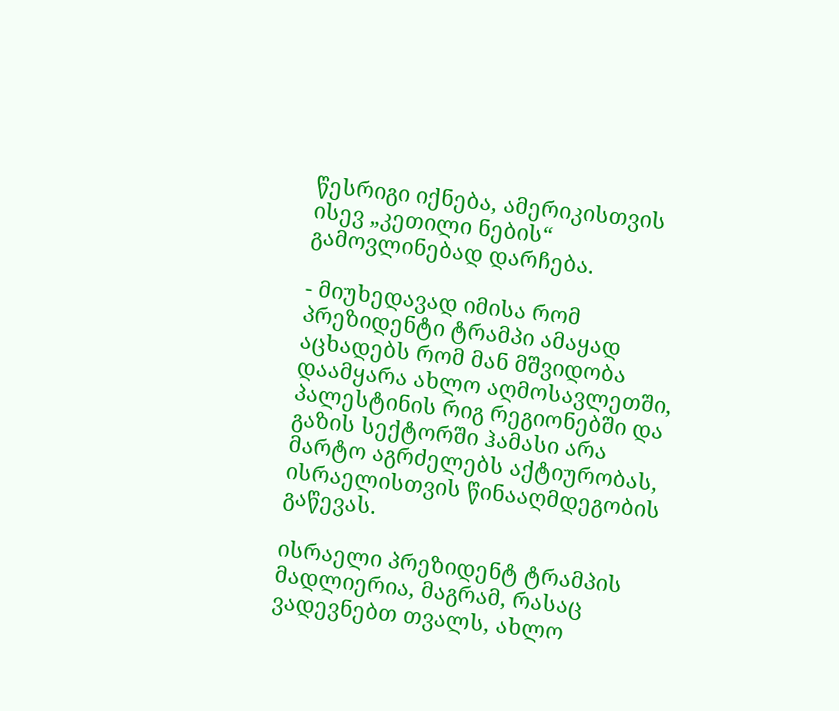წესრიგი იქნება, ამერიკისთვის ისევ „კეთილი ნების“ გამოვლინებად დარჩება.

- მიუხედავად იმისა რომ პრეზიდენტი ტრამპი ამაყად აცხადებს რომ მან მშვიდობა დაამყარა ახლო აღმოსავლეთში, პალესტინის რიგ რეგიონებში და გაზის სექტორში ჰამასი არა მარტო აგრძელებს აქტიურობას, ისრაელისთვის წინააღმდეგობის გაწევას.

ისრაელი პრეზიდენტ ტრამპის მადლიერია, მაგრამ, რასაც ვადევნებთ თვალს, ახლო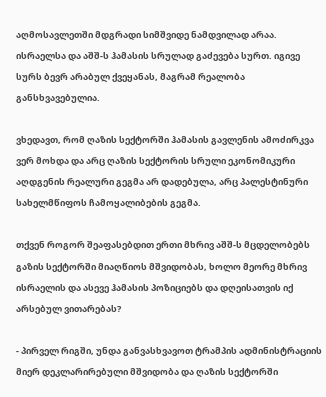აღმოსავლეთში მდგრადი სიმშვიდე ნამდვილად არაა. ისრაელსა და აშშ-ს ჰამასის სრულად გაძევება სურთ. იგივე სურს ბევრ არაბულ ქვეყანას, მაგრამ რეალობა განსხვავებულია.

ვხედავთ, რომ ღაზის სექტორში ჰამასის გავლენის ამოძირკვა ვერ მოხდა და არც ღაზის სექტორის სრული ეკონომიკური აღდგენის რეალური გეგმა არ დადებულა, არც პალესტინური სახელმწიფოს ჩამოყალიბების გეგმა.

თქვენ როგორ შეაფასებდით ერთი მხრივ აშშ-ს მცდელობებს გაზის სექტორში მიაღწიოს მშვიდობას, ხოლო მეორე მხრივ ისრაელის და ასევე ჰამასის პოზიციებს და დღეისათვის იქ არსებულ ვითარებას?

- პირველ რიგში, უნდა განვასხვავოთ ტრამპის ადმინისტრაციის მიერ დეკლარირებული მშვიდობა და ღაზის სექტორში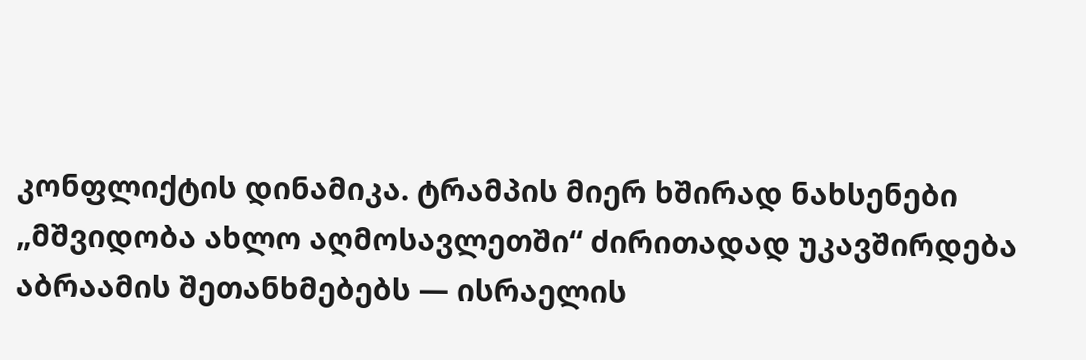კონფლიქტის დინამიკა. ტრამპის მიერ ხშირად ნახსენები „მშვიდობა ახლო აღმოსავლეთში“ ძირითადად უკავშირდება აბრაამის შეთანხმებებს — ისრაელის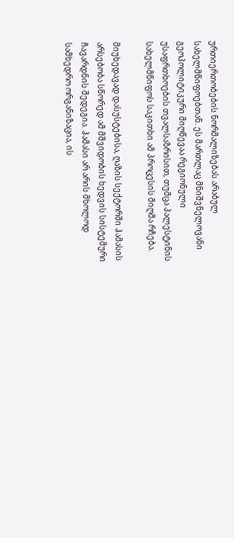ურთიერთობების ნორმალიზებას არაბულ სახელმწიფოებთან. ეს მართლაც მნიშვნელოვანი გეოპოლიტიკური მიღწევაა რეგიონული უსაფრთხოების თვალსაზრისით, თუმცა პალესტინის სახელმწიფოს საკითხი ამ პროცესის მიღმა რჩება.

მიუხედავად დასუსტებისა, ღაზის სექტორში ჰამასის არსებობა სწორედ ამ მშვიდობის ხედვის სისტემური ჩავარდნის შედეგია. ჰამასი არ არის მხოლოდ სამხედრო ორგანიზაცია, ის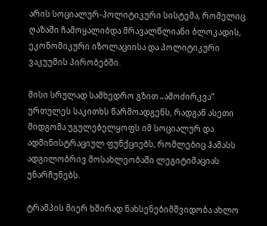არის სოციალურ-პოლიტიკური სისტემა, რომელიც ღაზაში ჩამოყალიბდა მრავალწლიანი ბლოკადის, ეკონომიკური იზოლაციისა და პოლიტიკური ვაკუუმის პირობებში.

მისი სრულად სამხედრო გზით „ამოძირკვა“ ურთულეს საკითხს წარმოადგენს, რადგან ასეთი მიდგომა უგულებელყოფს იმ სოციალურ და ადმინისტრაციულ ფუნქციებს, რომლებიც ჰამასს ადგილობრივ მოსახლეობაში ლეგიტიმაციას უნარჩუნებს.

ტრამპის მიერ ხშირად ნახსენებიმშვიდობა ახლო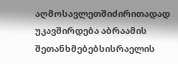აღმოსავლეთშიძირითადად უკავშირდება აბრაამის შეთანხმებებსისრაელის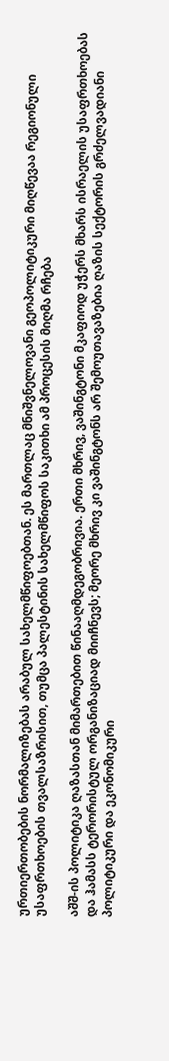ურთიერთობების ნორმალიზებას არაბულ სახელმწიფოებთან. ეს მართლაც მნიშვნელოვანი გეოპოლიტიკური მიღწევაა რეგიონული უსაფრთხოების თვალსაზრისით, თუმცა პალესტინის სახელმწიფოს საკითხი ამ პროცესის მიღმა რჩება

აშშ-ის პოლიტიკა ღაზასთან მიმართებით წინააღმდეგობრივია. ერთი მხრივ, ვაშინგტონი მკაფიოდ უჭერს მხარს ისრაელის უსაფრთხოებას და ჰამასს ტერორისტულ ორგანიზაციად მიიჩნევს; მეორე მხრივ კი ვაშინგტონს არ შემოუთავაზებია ღაზის სექტორის გრძელვადიანი პოლიტიკური და ეკონომიკური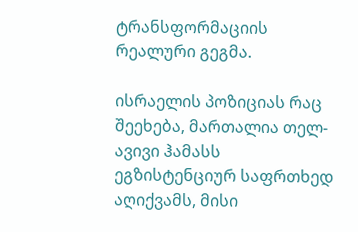ტრანსფორმაციის რეალური გეგმა.

ისრაელის პოზიციას რაც შეეხება, მართალია თელ-ავივი ჰამასს ეგზისტენციურ საფრთხედ აღიქვამს, მისი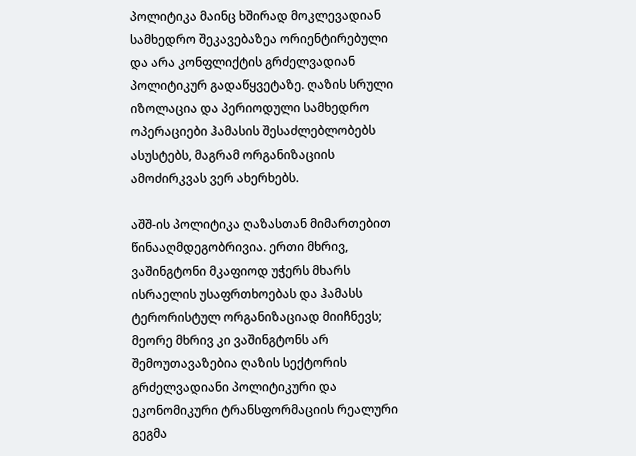პოლიტიკა მაინც ხშირად მოკლევადიან სამხედრო შეკავებაზეა ორიენტირებული და არა კონფლიქტის გრძელვადიან პოლიტიკურ გადაწყვეტაზე. ღაზის სრული იზოლაცია და პერიოდული სამხედრო ოპერაციები ჰამასის შესაძლებლობებს ასუსტებს, მაგრამ ორგანიზაციის ამოძირკვას ვერ ახერხებს.

აშშ-ის პოლიტიკა ღაზასთან მიმართებით წინააღმდეგობრივია. ერთი მხრივ, ვაშინგტონი მკაფიოდ უჭერს მხარს ისრაელის უსაფრთხოებას და ჰამასს ტერორისტულ ორგანიზაციად მიიჩნევს; მეორე მხრივ კი ვაშინგტონს არ შემოუთავაზებია ღაზის სექტორის გრძელვადიანი პოლიტიკური და ეკონომიკური ტრანსფორმაციის რეალური გეგმა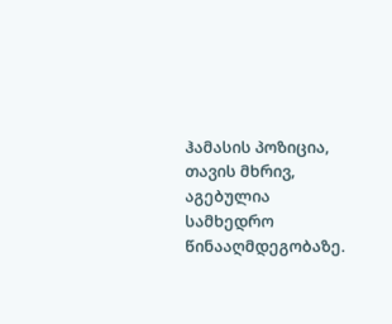ჰამასის პოზიცია, თავის მხრივ, აგებულია სამხედრო წინააღმდეგობაზე.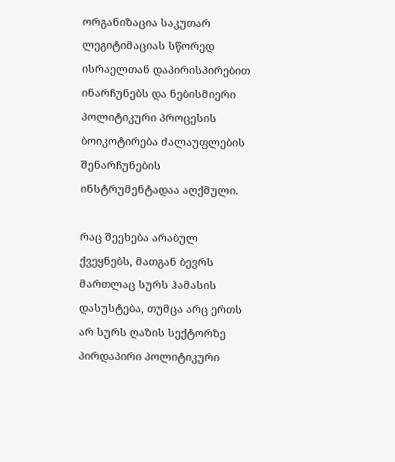ორგანიზაცია საკუთარ ლეგიტიმაციას სწორედ ისრაელთან დაპირისპირებით ინარჩუნებს და ნებისმიერი პოლიტიკური პროცესის ბოიკოტირება ძალაუფლების შენარჩუნების ინსტრუმენტადაა აღქმული.

რაც შეეხება არაბულ ქვეყნებს, მათგან ბევრს მართლაც სურს ჰამასის დასუსტება, თუმცა არც ერთს არ სურს ღაზის სექტორზე პირდაპირი პოლიტიკური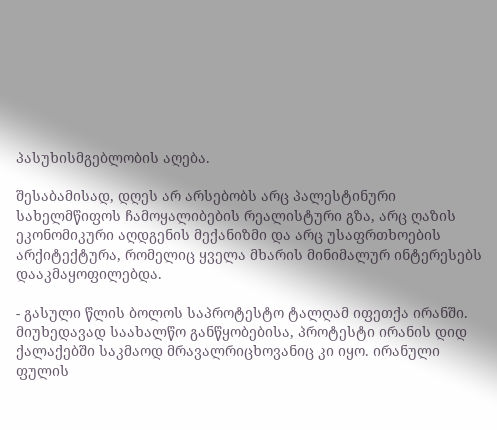პასუხისმგებლობის აღება.

შესაბამისად, დღეს არ არსებობს არც პალესტინური სახელმწიფოს ჩამოყალიბების რეალისტური გზა, არც ღაზის ეკონომიკური აღდგენის მექანიზმი და არც უსაფრთხოების არქიტექტურა, რომელიც ყველა მხარის მინიმალურ ინტერესებს დააკმაყოფილებდა.

- გასული წლის ბოლოს საპროტესტო ტალღამ იფეთქა ირანში. მიუხედავად საახალწო განწყობებისა, პროტესტი ირანის დიდ ქალაქებში საკმაოდ მრავალრიცხოვანიც კი იყო. ირანული ფულის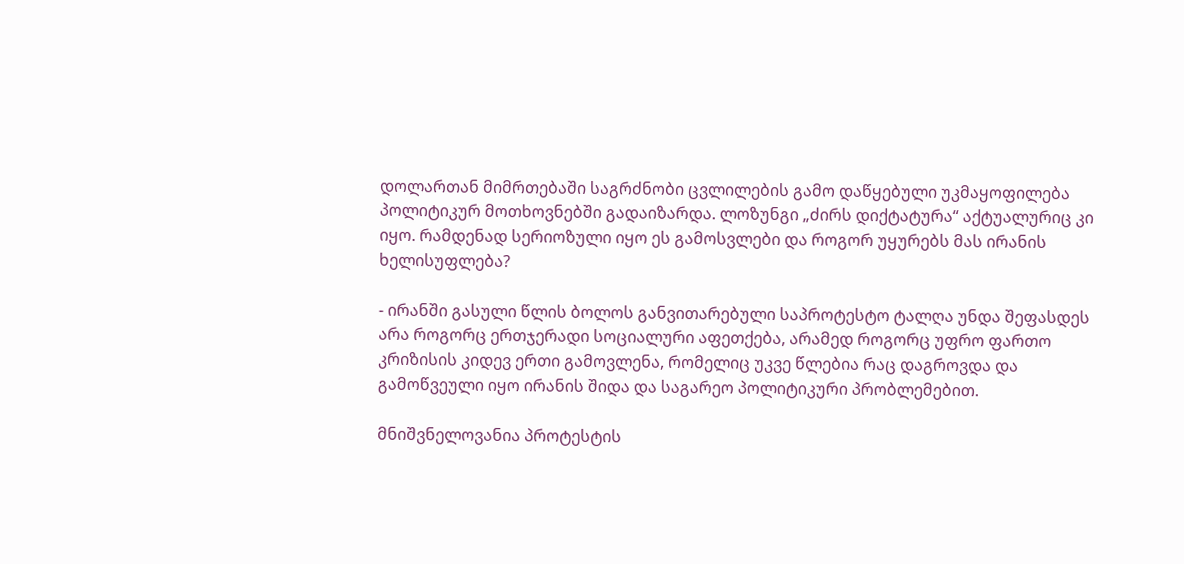დოლართან მიმრთებაში საგრძნობი ცვლილების გამო დაწყებული უკმაყოფილება პოლიტიკურ მოთხოვნებში გადაიზარდა. ლოზუნგი „ძირს დიქტატურა“ აქტუალურიც კი იყო. რამდენად სერიოზული იყო ეს გამოსვლები და როგორ უყურებს მას ირანის ხელისუფლება?

- ირანში გასული წლის ბოლოს განვითარებული საპროტესტო ტალღა უნდა შეფასდეს არა როგორც ერთჯერადი სოციალური აფეთქება, არამედ როგორც უფრო ფართო კრიზისის კიდევ ერთი გამოვლენა, რომელიც უკვე წლებია რაც დაგროვდა და გამოწვეული იყო ირანის შიდა და საგარეო პოლიტიკური პრობლემებით.

მნიშვნელოვანია პროტესტის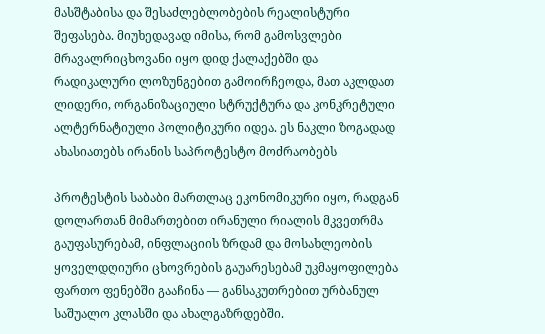მასშტაბისა და შესაძლებლობების რეალისტური შეფასება. მიუხედავად იმისა, რომ გამოსვლები მრავალრიცხოვანი იყო დიდ ქალაქებში და რადიკალური ლოზუნგებით გამოირჩეოდა, მათ აკლდათ ლიდერი, ორგანიზაციული სტრუქტურა და კონკრეტული ალტერნატიული პოლიტიკური იდეა. ეს ნაკლი ზოგადად ახასიათებს ირანის საპროტესტო მოძრაობებს

პროტესტის საბაბი მართლაც ეკონომიკური იყო, რადგან დოლართან მიმართებით ირანული რიალის მკვეთრმა გაუფასურებამ, ინფლაციის ზრდამ და მოსახლეობის ყოველდღიური ცხოვრების გაუარესებამ უკმაყოფილება ფართო ფენებში გააჩინა — განსაკუთრებით ურბანულ საშუალო კლასში და ახალგაზრდებში.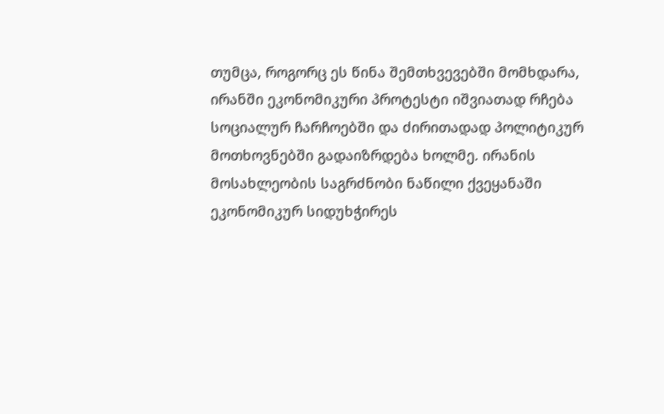თუმცა, როგორც ეს წინა შემთხვევებში მომხდარა, ირანში ეკონომიკური პროტესტი იშვიათად რჩება სოციალურ ჩარჩოებში და ძირითადად პოლიტიკურ მოთხოვნებში გადაიზრდება ხოლმე. ირანის მოსახლეობის საგრძნობი ნაწილი ქვეყანაში ეკონომიკურ სიდუხჭირეს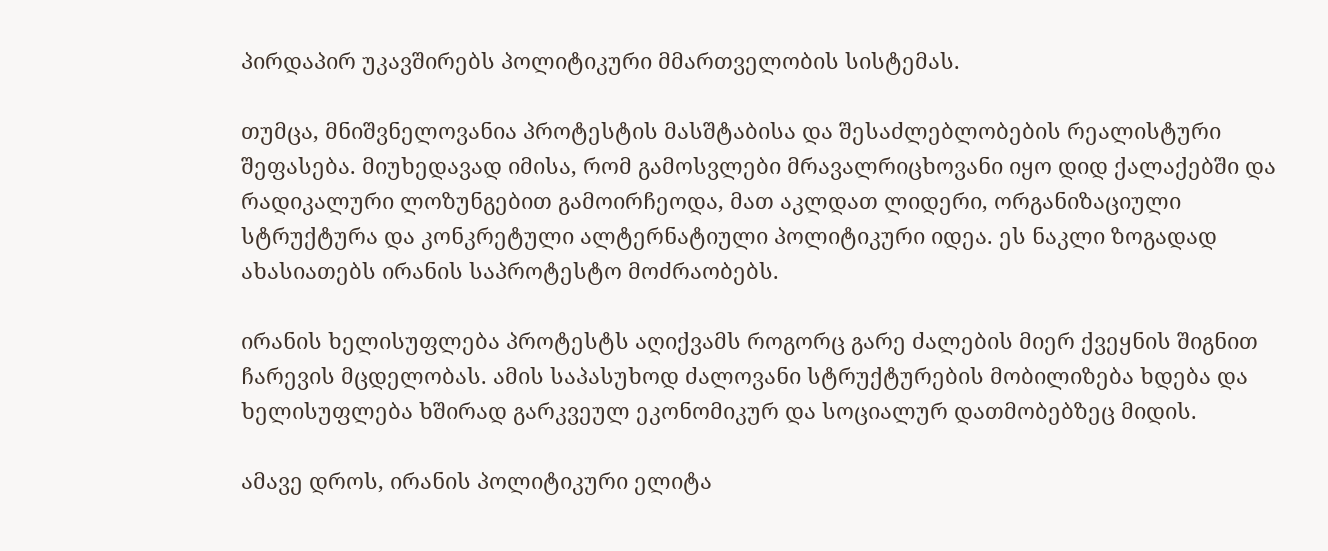პირდაპირ უკავშირებს პოლიტიკური მმართველობის სისტემას.

თუმცა, მნიშვნელოვანია პროტესტის მასშტაბისა და შესაძლებლობების რეალისტური შეფასება. მიუხედავად იმისა, რომ გამოსვლები მრავალრიცხოვანი იყო დიდ ქალაქებში და რადიკალური ლოზუნგებით გამოირჩეოდა, მათ აკლდათ ლიდერი, ორგანიზაციული სტრუქტურა და კონკრეტული ალტერნატიული პოლიტიკური იდეა. ეს ნაკლი ზოგადად ახასიათებს ირანის საპროტესტო მოძრაობებს.

ირანის ხელისუფლება პროტესტს აღიქვამს როგორც გარე ძალების მიერ ქვეყნის შიგნით ჩარევის მცდელობას. ამის საპასუხოდ ძალოვანი სტრუქტურების მობილიზება ხდება და ხელისუფლება ხშირად გარკვეულ ეკონომიკურ და სოციალურ დათმობებზეც მიდის.

ამავე დროს, ირანის პოლიტიკური ელიტა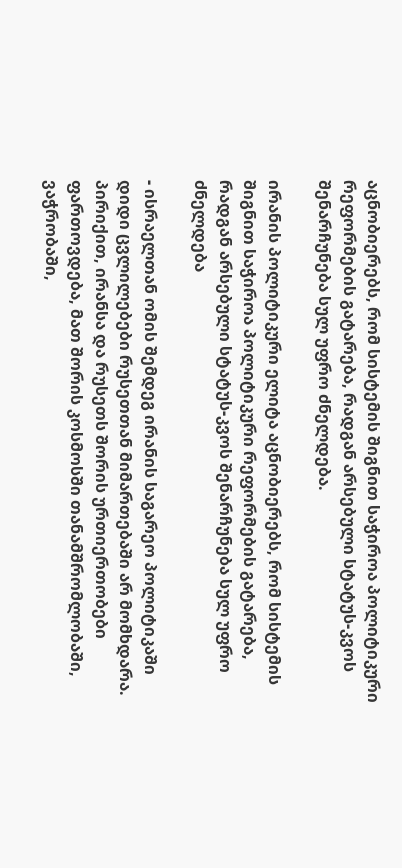აცნობიერებს, რომ სისტემის შიგნით საჭიროა პოლიტიკური რეფორმების გატარება, რადგან არსებული სტატუს-კვოს შენარჩუნება სულ უფრო ძნელდება.

ირანის პოლიტიკური ელიტა აცნობიერებს, რომ სისტემის შიგნით საჭიროა პოლიტიკური რეფორმების გატარება, რადგან არსებული სტატუს-კვოს შენარჩუნება სულ უფრო ძნელდება

- ისრაელთან ომის შემდეგ ირანის საგარეო პოლიტიკაში დიდი ცვლილებები რუსეთთან მიმართებაში არ მომხდარა. პირიქით, ირანსა და რუსეთს შორის ურთიერთობები ფართოვდება, მათ შორის კოსმოსში თანამშრომლობაში, ვაჭრობაში,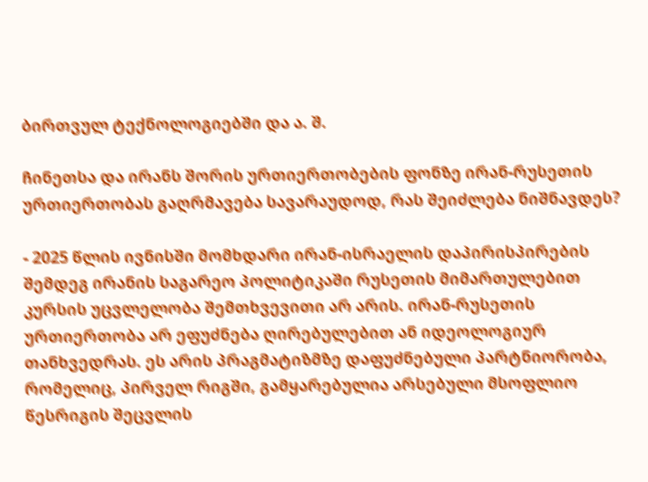ბირთვულ ტექნოლოგიებში და ა. შ.

ჩინეთსა და ირანს შორის ურთიერთობების ფონზე ირან-რუსეთის ურთიერთობას გაღრმავება სავარაუდოდ, რას შეიძლება ნიშნავდეს?

- 2025 წლის ივნისში მომხდარი ირან-ისრაელის დაპირისპირების შემდეგ ირანის საგარეო პოლიტიკაში რუსეთის მიმართულებით კურსის უცვლელობა შემთხვევითი არ არის. ირან-რუსეთის ურთიერთობა არ ეფუძნება ღირებულებით ან იდეოლოგიურ თანხვედრას. ეს არის პრაგმატიზმზე დაფუძნებული პარტნიორობა, რომელიც, პირველ რიგში, გამყარებულია არსებული მსოფლიო წესრიგის შეცვლის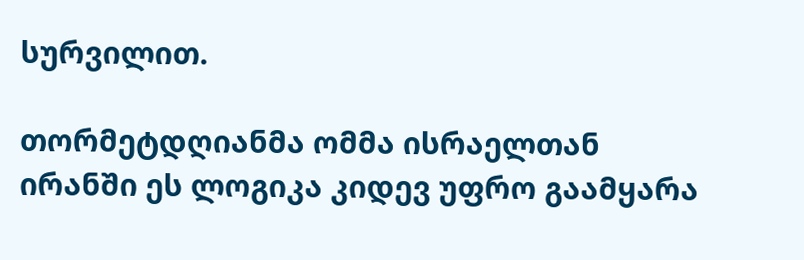სურვილით.

თორმეტდღიანმა ომმა ისრაელთან ირანში ეს ლოგიკა კიდევ უფრო გაამყარა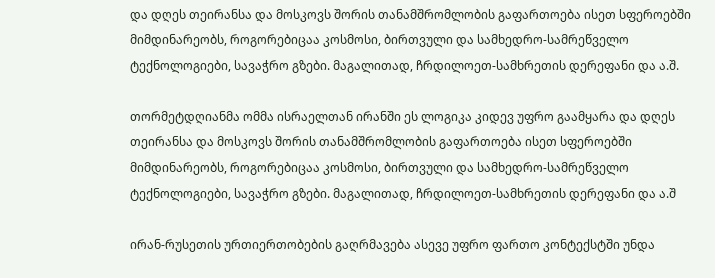და დღეს თეირანსა და მოსკოვს შორის თანამშრომლობის გაფართოება ისეთ სფეროებში მიმდინარეობს, როგორებიცაა კოსმოსი, ბირთვული და სამხედრო-სამრეწველო ტექნოლოგიები, სავაჭრო გზები. მაგალითად, ჩრდილოეთ-სამხრეთის დერეფანი და ა.შ.

თორმეტდღიანმა ომმა ისრაელთან ირანში ეს ლოგიკა კიდევ უფრო გაამყარა და დღეს თეირანსა და მოსკოვს შორის თანამშრომლობის გაფართოება ისეთ სფეროებში მიმდინარეობს, როგორებიცაა კოსმოსი, ბირთვული და სამხედრო-სამრეწველო ტექნოლოგიები, სავაჭრო გზები. მაგალითად, ჩრდილოეთ-სამხრეთის დერეფანი და ა.შ

ირან-რუსეთის ურთიერთობების გაღრმავება ასევე უფრო ფართო კონტექსტში უნდა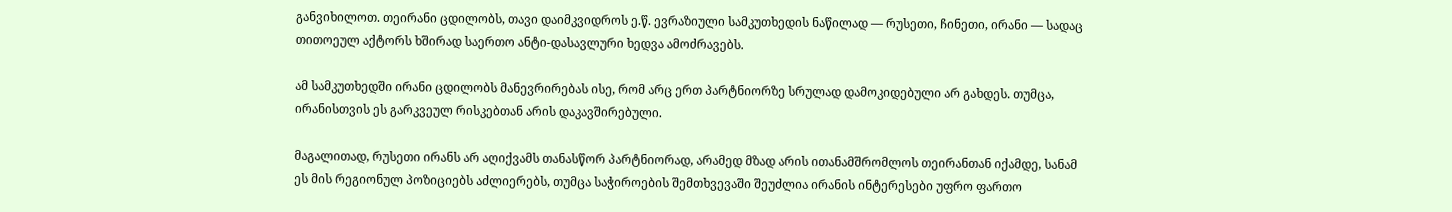განვიხილოთ. თეირანი ცდილობს, თავი დაიმკვიდროს ე.წ. ევრაზიული სამკუთხედის ნაწილად — რუსეთი, ჩინეთი, ირანი — სადაც თითოეულ აქტორს ხშირად საერთო ანტი-დასავლური ხედვა ამოძრავებს.

ამ სამკუთხედში ირანი ცდილობს მანევრირებას ისე, რომ არც ერთ პარტნიორზე სრულად დამოკიდებული არ გახდეს. თუმცა, ირანისთვის ეს გარკვეულ რისკებთან არის დაკავშირებული.

მაგალითად, რუსეთი ირანს არ აღიქვამს თანასწორ პარტნიორად, არამედ მზად არის ითანამშრომლოს თეირანთან იქამდე, სანამ ეს მის რეგიონულ პოზიციებს აძლიერებს, თუმცა საჭიროების შემთხვევაში შეუძლია ირანის ინტერესები უფრო ფართო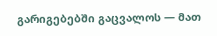გარიგებებში გაცვალოს — მათ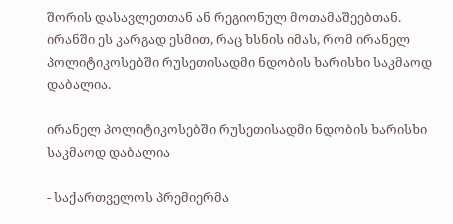შორის დასავლეთთან ან რეგიონულ მოთამაშეებთან. ირანში ეს კარგად ესმით, რაც ხსნის იმას, რომ ირანელ პოლიტიკოსებში რუსეთისადმი ნდობის ხარისხი საკმაოდ დაბალია.

ირანელ პოლიტიკოსებში რუსეთისადმი ნდობის ხარისხი საკმაოდ დაბალია

- საქართველოს პრემიერმა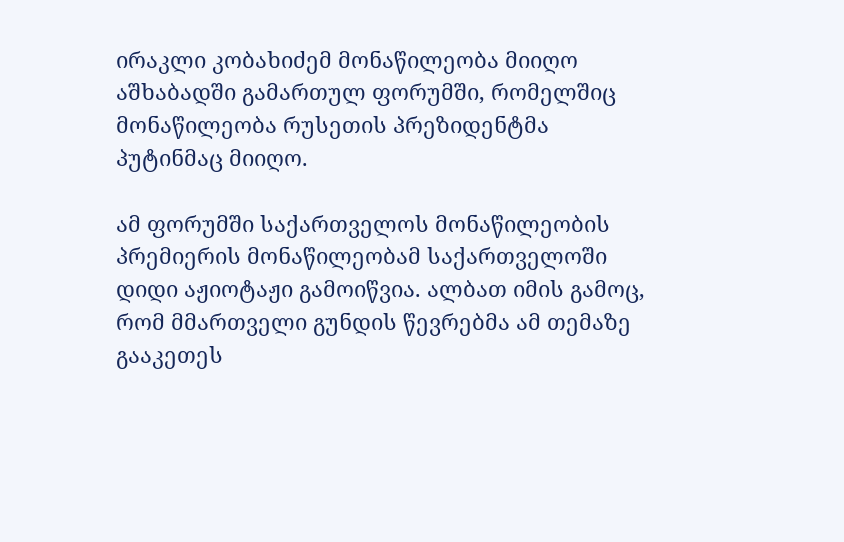ირაკლი კობახიძემ მონაწილეობა მიიღო აშხაბადში გამართულ ფორუმში, რომელშიც მონაწილეობა რუსეთის პრეზიდენტმა პუტინმაც მიიღო.

ამ ფორუმში საქართველოს მონაწილეობის პრემიერის მონაწილეობამ საქართველოში დიდი აჟიოტაჟი გამოიწვია. ალბათ იმის გამოც, რომ მმართველი გუნდის წევრებმა ამ თემაზე გააკეთეს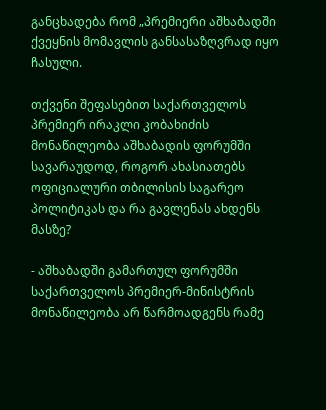განცხადება რომ „პრემიერი აშხაბადში ქვეყნის მომავლის განსასაზღვრად იყო ჩასული.

თქვენი შეფასებით საქართველოს პრემიერ ირაკლი კობახიძის მონაწილეობა აშხაბადის ფორუმში სავარაუდოდ, როგორ ახასიათებს ოფიციალური თბილისის საგარეო პოლიტიკას და რა გავლენას ახდენს მასზე?

- აშხაბადში გამართულ ფორუმში საქართველოს პრემიერ-მინისტრის მონაწილეობა არ წარმოადგენს რამე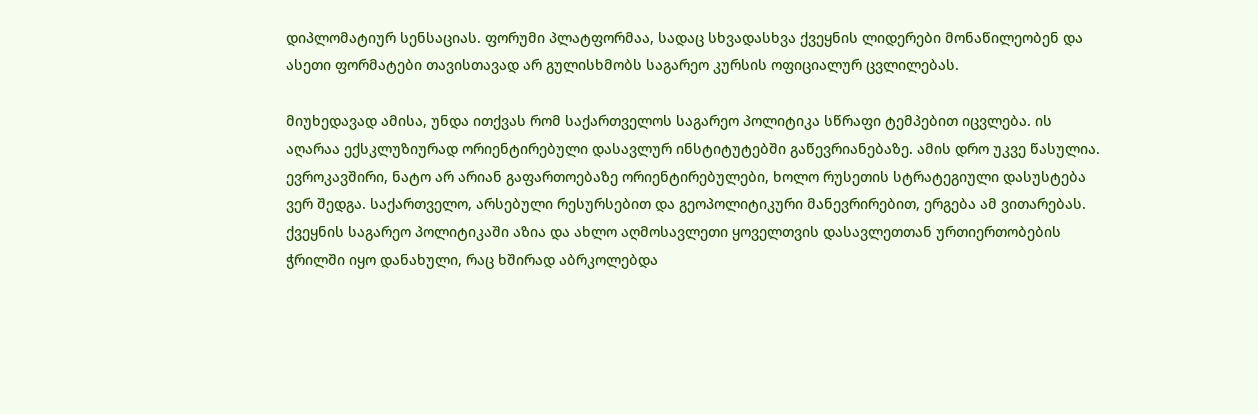დიპლომატიურ სენსაციას. ფორუმი პლატფორმაა, სადაც სხვადასხვა ქვეყნის ლიდერები მონაწილეობენ და ასეთი ფორმატები თავისთავად არ გულისხმობს საგარეო კურსის ოფიციალურ ცვლილებას.

მიუხედავად ამისა, უნდა ითქვას რომ საქართველოს საგარეო პოლიტიკა სწრაფი ტემპებით იცვლება. ის აღარაა ექსკლუზიურად ორიენტირებული დასავლურ ინსტიტუტებში გაწევრიანებაზე. ამის დრო უკვე წასულია. ევროკავშირი, ნატო არ არიან გაფართოებაზე ორიენტირებულები, ხოლო რუსეთის სტრატეგიული დასუსტება ვერ შედგა. საქართველო, არსებული რესურსებით და გეოპოლიტიკური მანევრირებით, ერგება ამ ვითარებას. ქვეყნის საგარეო პოლიტიკაში აზია და ახლო აღმოსავლეთი ყოველთვის დასავლეთთან ურთიერთობების ჭრილში იყო დანახული, რაც ხშირად აბრკოლებდა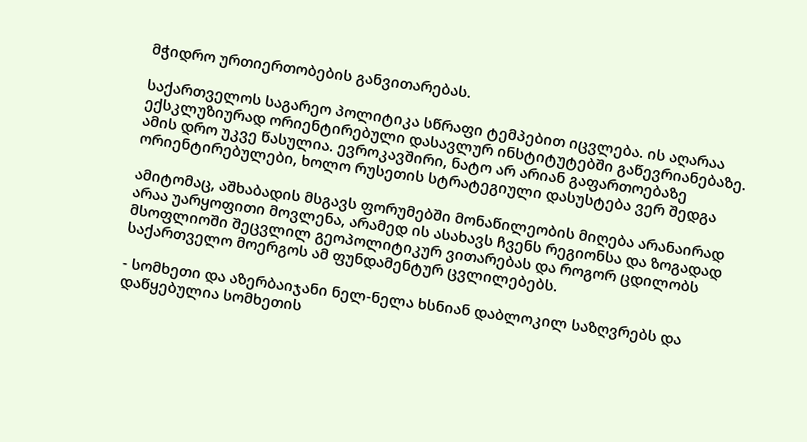მჭიდრო ურთიერთობების განვითარებას.

საქართველოს საგარეო პოლიტიკა სწრაფი ტემპებით იცვლება. ის აღარაა ექსკლუზიურად ორიენტირებული დასავლურ ინსტიტუტებში გაწევრიანებაზე. ამის დრო უკვე წასულია. ევროკავშირი, ნატო არ არიან გაფართოებაზე ორიენტირებულები, ხოლო რუსეთის სტრატეგიული დასუსტება ვერ შედგა

ამიტომაც, აშხაბადის მსგავს ფორუმებში მონაწილეობის მიღება არანაირად არაა უარყოფითი მოვლენა, არამედ ის ასახავს ჩვენს რეგიონსა და ზოგადად მსოფლიოში შეცვლილ გეოპოლიტიკურ ვითარებას და როგორ ცდილობს საქართველო მოერგოს ამ ფუნდამენტურ ცვლილებებს.

- სომხეთი და აზერბაიჯანი ნელ-ნელა ხსნიან დაბლოკილ საზღვრებს და დაწყებულია სომხეთის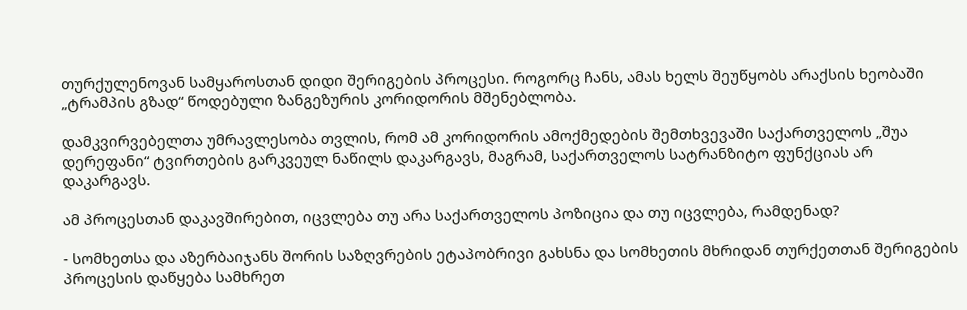თურქულენოვან სამყაროსთან დიდი შერიგების პროცესი. როგორც ჩანს, ამას ხელს შეუწყობს არაქსის ხეობაში „ტრამპის გზად“ წოდებული ზანგეზურის კორიდორის მშენებლობა.

დამკვირვებელთა უმრავლესობა თვლის, რომ ამ კორიდორის ამოქმედების შემთხვევაში საქართველოს „შუა დერეფანი“ ტვირთების გარკვეულ ნაწილს დაკარგავს, მაგრამ, საქართველოს სატრანზიტო ფუნქციას არ დაკარგავს.

ამ პროცესთან დაკავშირებით, იცვლება თუ არა საქართველოს პოზიცია და თუ იცვლება, რამდენად?

- სომხეთსა და აზერბაიჯანს შორის საზღვრების ეტაპობრივი გახსნა და სომხეთის მხრიდან თურქეთთან შერიგების პროცესის დაწყება სამხრეთ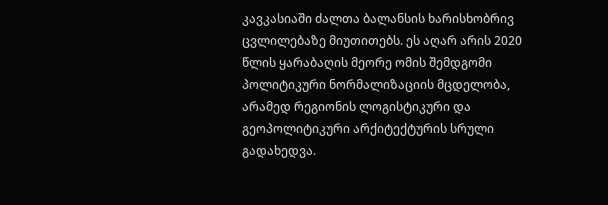კავკასიაში ძალთა ბალანსის ხარისხობრივ ცვლილებაზე მიუთითებს. ეს აღარ არის 2020 წლის ყარაბაღის მეორე ომის შემდგომი პოლიტიკური ნორმალიზაციის მცდელობა, არამედ რეგიონის ლოგისტიკური და გეოპოლიტიკური არქიტექტურის სრული გადახედვა.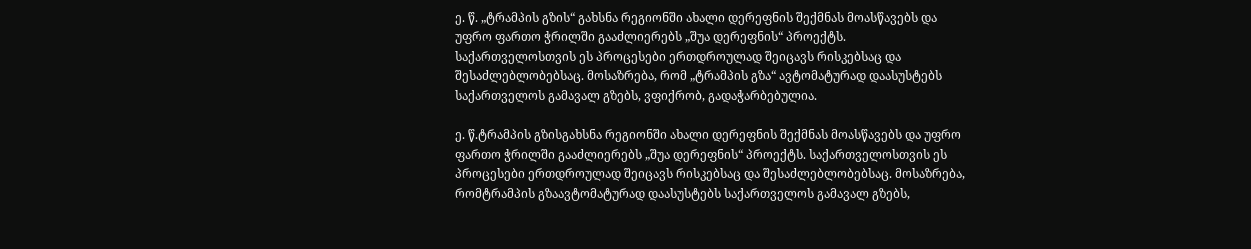ე. წ. „ტრამპის გზის“ გახსნა რეგიონში ახალი დერეფნის შექმნას მოასწავებს და უფრო ფართო ჭრილში გააძლიერებს „შუა დერეფნის“ პროექტს. საქართველოსთვის ეს პროცესები ერთდროულად შეიცავს რისკებსაც და შესაძლებლობებსაც. მოსაზრება, რომ „ტრამპის გზა“ ავტომატურად დაასუსტებს საქართველოს გამავალ გზებს, ვფიქრობ, გადაჭარბებულია.

ე. წ.ტრამპის გზისგახსნა რეგიონში ახალი დერეფნის შექმნას მოასწავებს და უფრო ფართო ჭრილში გააძლიერებს „შუა დერეფნის“ პროექტს. საქართველოსთვის ეს პროცესები ერთდროულად შეიცავს რისკებსაც და შესაძლებლობებსაც. მოსაზრება, რომტრამპის გზაავტომატურად დაასუსტებს საქართველოს გამავალ გზებს,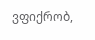ვფიქრობ,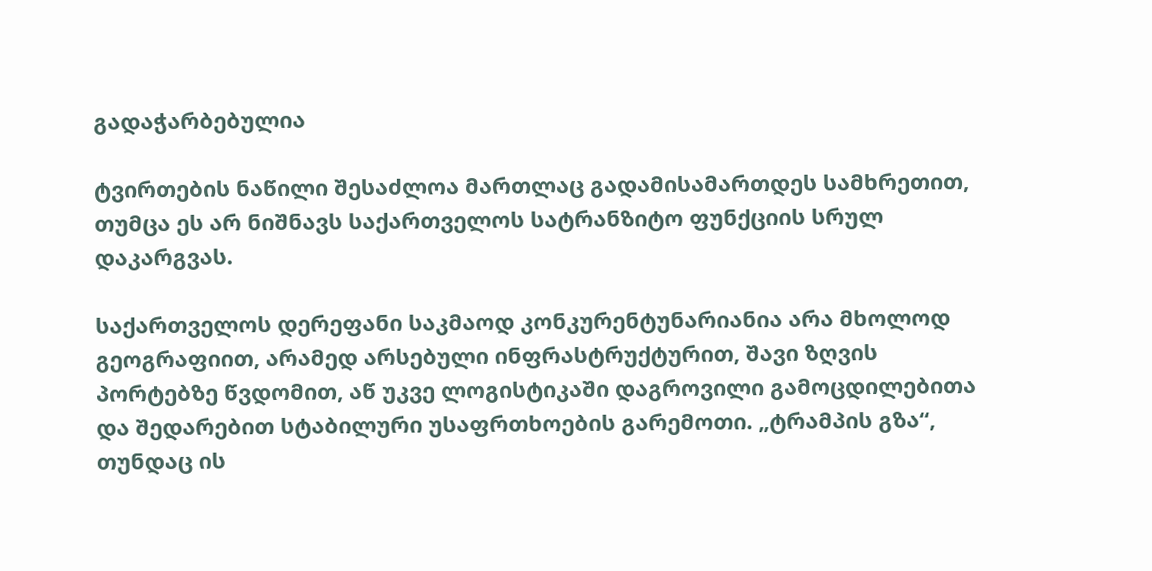გადაჭარბებულია

ტვირთების ნაწილი შესაძლოა მართლაც გადამისამართდეს სამხრეთით, თუმცა ეს არ ნიშნავს საქართველოს სატრანზიტო ფუნქციის სრულ დაკარგვას.

საქართველოს დერეფანი საკმაოდ კონკურენტუნარიანია არა მხოლოდ გეოგრაფიით, არამედ არსებული ინფრასტრუქტურით, შავი ზღვის პორტებზე წვდომით, აწ უკვე ლოგისტიკაში დაგროვილი გამოცდილებითა და შედარებით სტაბილური უსაფრთხოების გარემოთი. „ტრამპის გზა“, თუნდაც ის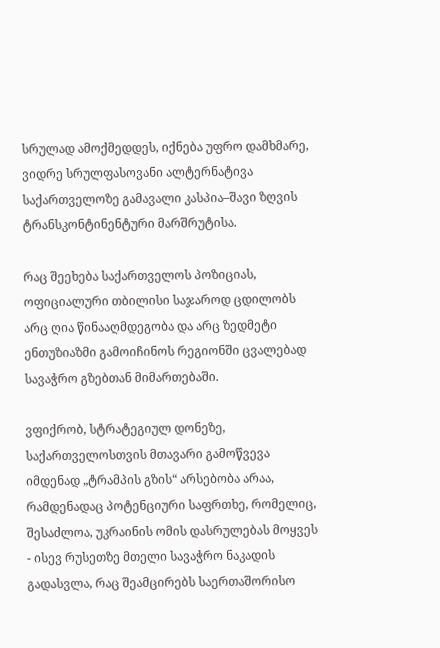სრულად ამოქმედდეს, იქნება უფრო დამხმარე, ვიდრე სრულფასოვანი ალტერნატივა საქართველოზე გამავალი კასპია–შავი ზღვის ტრანსკონტინენტური მარშრუტისა.

რაც შეეხება საქართველოს პოზიციას, ოფიციალური თბილისი საჯაროდ ცდილობს არც ღია წინააღმდეგობა და არც ზედმეტი ენთუზიაზმი გამოიჩინოს რეგიონში ცვალებად სავაჭრო გზებთან მიმართებაში.

ვფიქრობ, სტრატეგიულ დონეზე, საქართველოსთვის მთავარი გამოწვევა იმდენად „ტრამპის გზის“ არსებობა არაა, რამდენადაც პოტენციური საფრთხე, რომელიც, შესაძლოა, უკრაინის ომის დასრულებას მოყვეს - ისევ რუსეთზე მთელი სავაჭრო ნაკადის გადასვლა, რაც შეამცირებს საერთაშორისო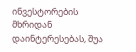ინვესტორების მხრიდან დაინტერესებას, შუა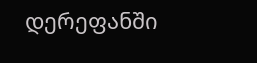დერეფანში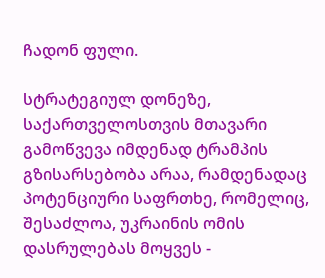ჩადონ ფული.

სტრატეგიულ დონეზე, საქართველოსთვის მთავარი გამოწვევა იმდენად ტრამპის გზისარსებობა არაა, რამდენადაც პოტენციური საფრთხე, რომელიც, შესაძლოა, უკრაინის ომის დასრულებას მოყვეს -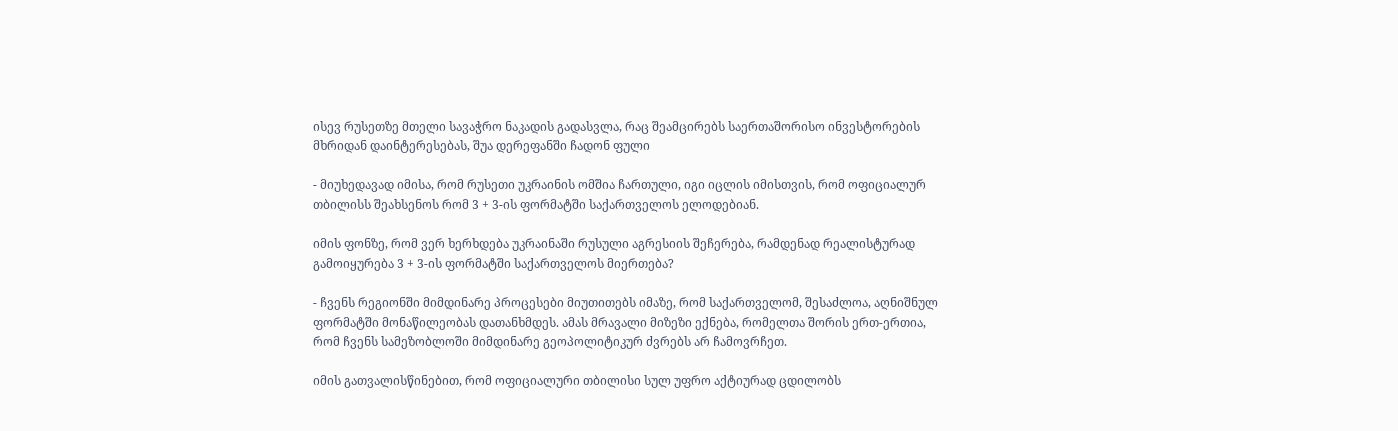ისევ რუსეთზე მთელი სავაჭრო ნაკადის გადასვლა, რაც შეამცირებს საერთაშორისო ინვესტორების მხრიდან დაინტერესებას, შუა დერეფანში ჩადონ ფული

- მიუხედავად იმისა, რომ რუსეთი უკრაინის ომშია ჩართული, იგი იცლის იმისთვის, რომ ოფიციალურ თბილისს შეახსენოს რომ 3 + 3-ის ფორმატში საქართველოს ელოდებიან.

იმის ფონზე, რომ ვერ ხერხდება უკრაინაში რუსული აგრესიის შეჩერება, რამდენად რეალისტურად გამოიყურება 3 + 3-ის ფორმატში საქართველოს მიერთება?

- ჩვენს რეგიონში მიმდინარე პროცესები მიუთითებს იმაზე, რომ საქართველომ, შესაძლოა, აღნიშნულ ფორმატში მონაწილეობას დათანხმდეს. ამას მრავალი მიზეზი ექნება, რომელთა შორის ერთ-ერთია, რომ ჩვენს სამეზობლოში მიმდინარე გეოპოლიტიკურ ძვრებს არ ჩამოვრჩეთ.

იმის გათვალისწინებით, რომ ოფიციალური თბილისი სულ უფრო აქტიურად ცდილობს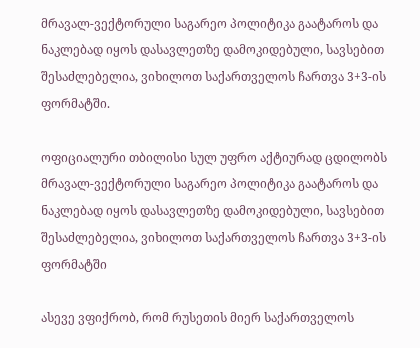მრავალ-ვექტორული საგარეო პოლიტიკა გაატაროს და ნაკლებად იყოს დასავლეთზე დამოკიდებული, სავსებით შესაძლებელია, ვიხილოთ საქართველოს ჩართვა 3+3-ის ფორმატში.

ოფიციალური თბილისი სულ უფრო აქტიურად ცდილობს მრავალ-ვექტორული საგარეო პოლიტიკა გაატაროს და ნაკლებად იყოს დასავლეთზე დამოკიდებული, სავსებით შესაძლებელია, ვიხილოთ საქართველოს ჩართვა 3+3-ის ფორმატში

ასევე ვფიქრობ, რომ რუსეთის მიერ საქართველოს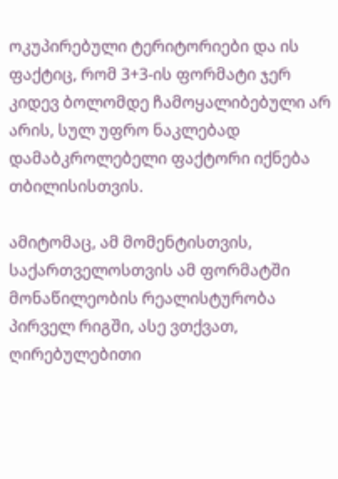ოკუპირებული ტერიტორიები და ის ფაქტიც, რომ 3+3-ის ფორმატი ჯერ კიდევ ბოლომდე ჩამოყალიბებული არ არის, სულ უფრო ნაკლებად დამაბკროლებელი ფაქტორი იქნება თბილისისთვის.

ამიტომაც, ამ მომენტისთვის, საქართველოსთვის ამ ფორმატში მონაწილეობის რეალისტურობა პირველ რიგში, ასე ვთქვათ, ღირებულებითი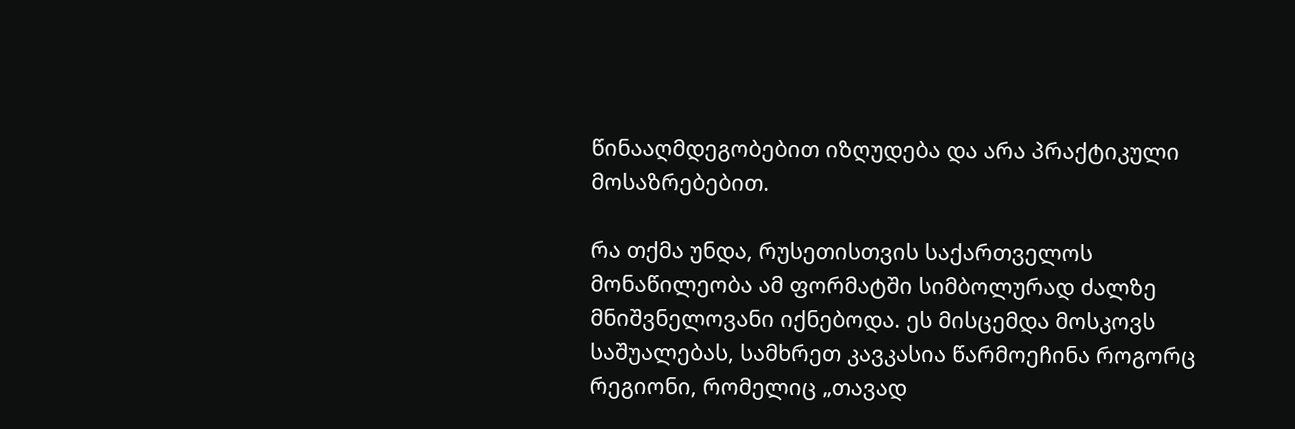წინააღმდეგობებით იზღუდება და არა პრაქტიკული მოსაზრებებით.

რა თქმა უნდა, რუსეთისთვის საქართველოს მონაწილეობა ამ ფორმატში სიმბოლურად ძალზე მნიშვნელოვანი იქნებოდა. ეს მისცემდა მოსკოვს საშუალებას, სამხრეთ კავკასია წარმოეჩინა როგორც რეგიონი, რომელიც „თავად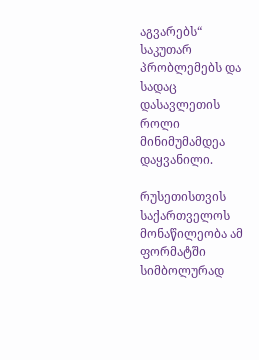აგვარებს“ საკუთარ პრობლემებს და სადაც დასავლეთის როლი მინიმუმამდეა დაყვანილი.

რუსეთისთვის საქართველოს მონაწილეობა ამ ფორმატში სიმბოლურად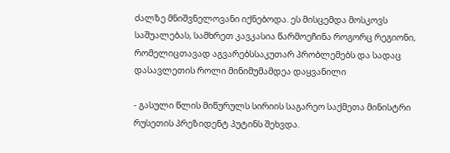ძალზე მნიშვნელოვანი იქნებოდა. ეს მისცემდა მოსკოვს საშუალებას, სამხრეთ კავკასია წარმოეჩინა როგორც რეგიონი, რომელიცთავად აგვარებსსაკუთარ პრობლემებს და სადაც დასავლეთის როლი მინიმუმამდეა დაყვანილი

- გასული წლის მიწურულს სირიის საგარეო საქმეთა მინისტრი რუსეთის პრეზიდენტ პუტინს შეხვდა.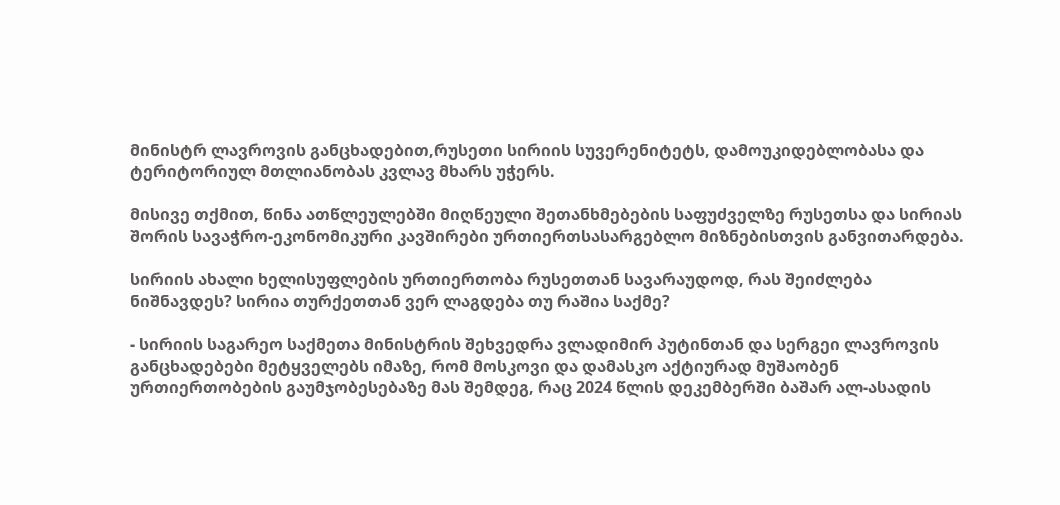მინისტრ ლავროვის განცხადებით,რუსეთი სირიის სუვერენიტეტს, დამოუკიდებლობასა და ტერიტორიულ მთლიანობას კვლავ მხარს უჭერს.

მისივე თქმით, წინა ათწლეულებში მიღწეული შეთანხმებების საფუძველზე რუსეთსა და სირიას შორის სავაჭრო-ეკონომიკური კავშირები ურთიერთსასარგებლო მიზნებისთვის განვითარდება.

სირიის ახალი ხელისუფლების ურთიერთობა რუსეთთან სავარაუდოდ, რას შეიძლება ნიშნავდეს? სირია თურქეთთან ვერ ლაგდება თუ რაშია საქმე?

- სირიის საგარეო საქმეთა მინისტრის შეხვედრა ვლადიმირ პუტინთან და სერგეი ლავროვის განცხადებები მეტყველებს იმაზე, რომ მოსკოვი და დამასკო აქტიურად მუშაობენ ურთიერთობების გაუმჯობესებაზე მას შემდეგ, რაც 2024 წლის დეკემბერში ბაშარ ალ-ასადის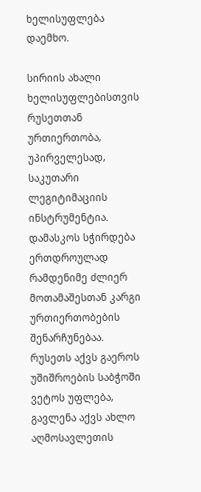ხელისუფლება დაემხო.

სირიის ახალი ხელისუფლებისთვის რუსეთთან ურთიერთობა, უპირველესად, საკუთარი ლეგიტიმაციის ინსტრუმენტია. დამასკოს სჭირდება ერთდროულად რამდენიმე ძლიერ მოთამაშესთან კარგი ურთიერთობების შენარჩუნებაა. რუსეთს აქვს გაეროს უშიშროების საბჭოში ვეტოს უფლება, გავლენა აქვს ახლო აღმოსავლეთის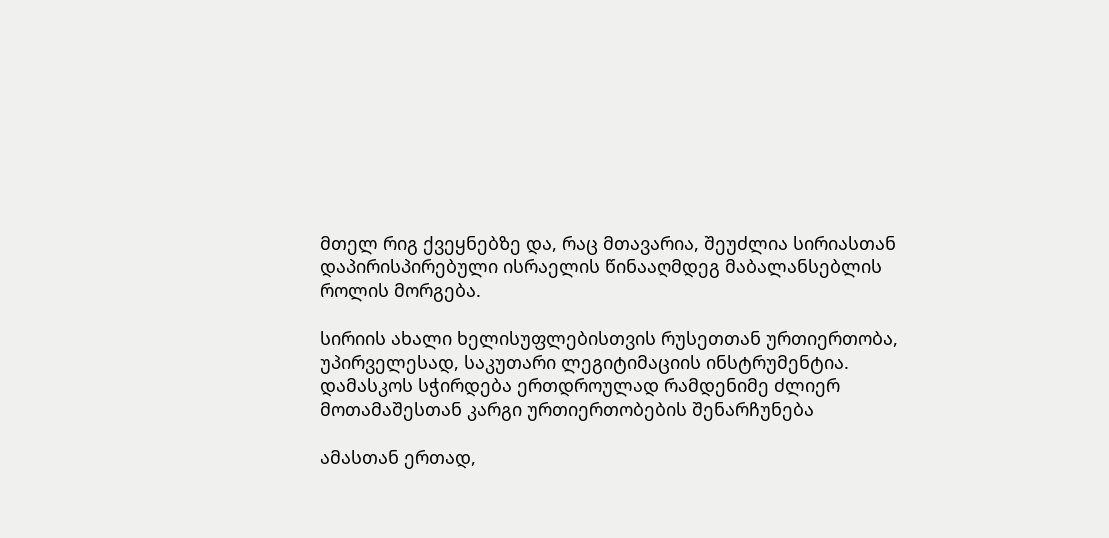მთელ რიგ ქვეყნებზე და, რაც მთავარია, შეუძლია სირიასთან დაპირისპირებული ისრაელის წინააღმდეგ მაბალანსებლის როლის მორგება.

სირიის ახალი ხელისუფლებისთვის რუსეთთან ურთიერთობა, უპირველესად, საკუთარი ლეგიტიმაციის ინსტრუმენტია. დამასკოს სჭირდება ერთდროულად რამდენიმე ძლიერ მოთამაშესთან კარგი ურთიერთობების შენარჩუნება

ამასთან ერთად,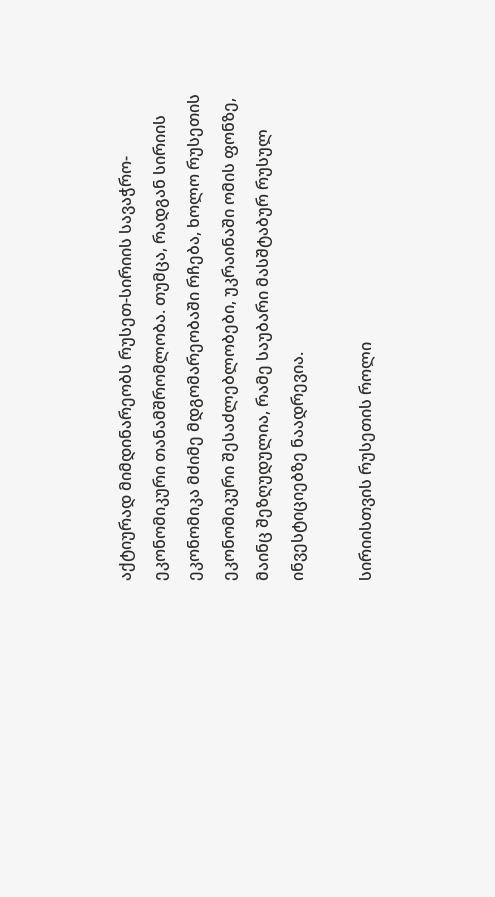აქტიურად მიმდინარეობს რუსეთ-სირიის სავაჭრო-ეკონომიკური თანამშრომლობა. თუმცა, რადგან სირიის ეკონომიკა მძიმე მდგომარეობაში რჩება, ხოლო რუსეთის ეკონომიკური შესაძლებლობები, უკრაინაში ომის ფონზე, მაინც შეზღუდულია, რამე საუბარი მასშტაბურ რუსულ ინვესტიციებზე ნაადრევია.

სირიისთვის რუსეთის როლი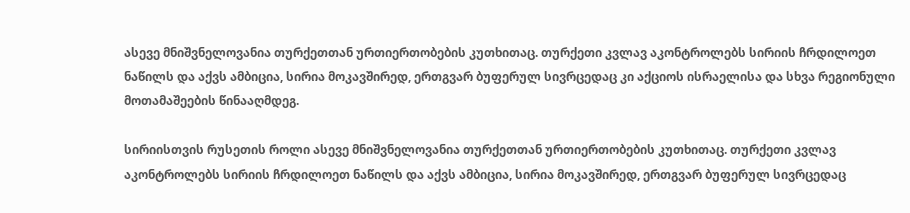ასევე მნიშვნელოვანია თურქეთთან ურთიერთობების კუთხითაც. თურქეთი კვლავ აკონტროლებს სირიის ჩრდილოეთ ნაწილს და აქვს ამბიცია, სირია მოკავშირედ, ერთგვარ ბუფერულ სივრცედაც კი აქციოს ისრაელისა და სხვა რეგიონული მოთამაშეების წინააღმდეგ.

სირიისთვის რუსეთის როლი ასევე მნიშვნელოვანია თურქეთთან ურთიერთობების კუთხითაც. თურქეთი კვლავ აკონტროლებს სირიის ჩრდილოეთ ნაწილს და აქვს ამბიცია, სირია მოკავშირედ, ერთგვარ ბუფერულ სივრცედაც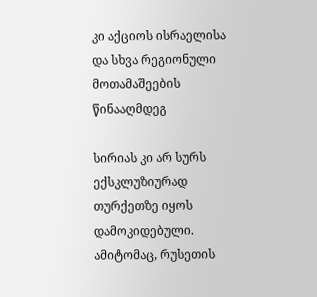კი აქციოს ისრაელისა და სხვა რეგიონული მოთამაშეების წინააღმდეგ

სირიას კი არ სურს ექსკლუზიურად თურქეთზე იყოს დამოკიდებული. ამიტომაც, რუსეთის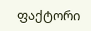ფაქტორი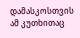დამასკოსთვის ამ კუთხითაც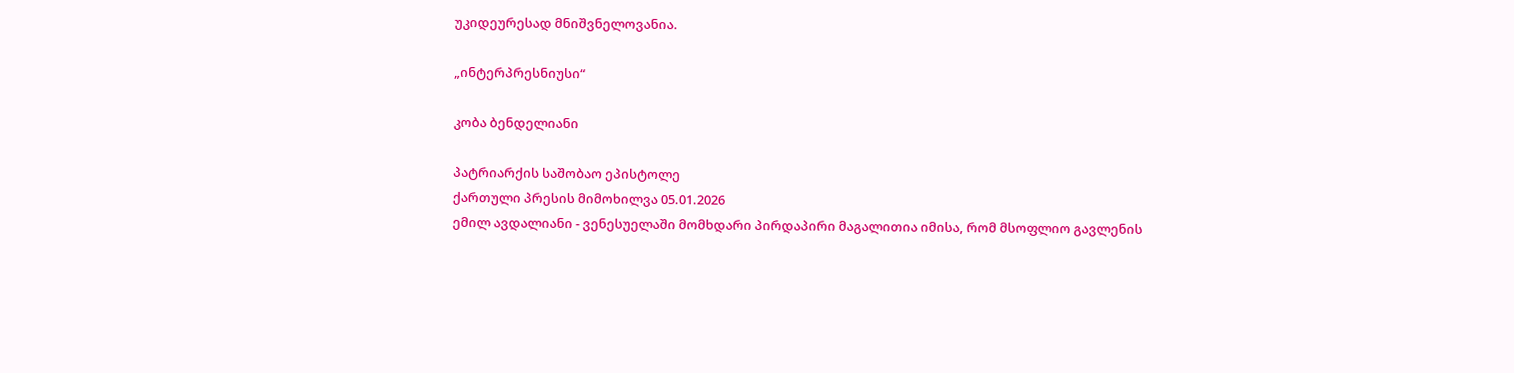უკიდეურესად მნიშვნელოვანია.

„ინტერპრესნიუსი“

კობა ბენდელიანი

პატრიარქის საშობაო ეპისტოლე
ქართული პრესის მიმოხილვა 05.01.2026
ემილ ავდალიანი - ვენესუელაში მომხდარი პირდაპირი მაგალითია იმისა, რომ მსოფლიო გავლენის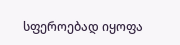სფეროებად იყოფა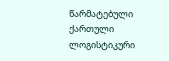წარმატებული ქართული ლოგისტიკური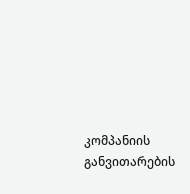კომპანიის განვითარების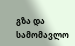გზა და სამომავლო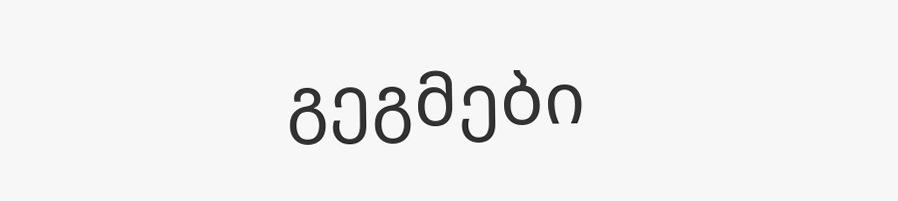გეგმები